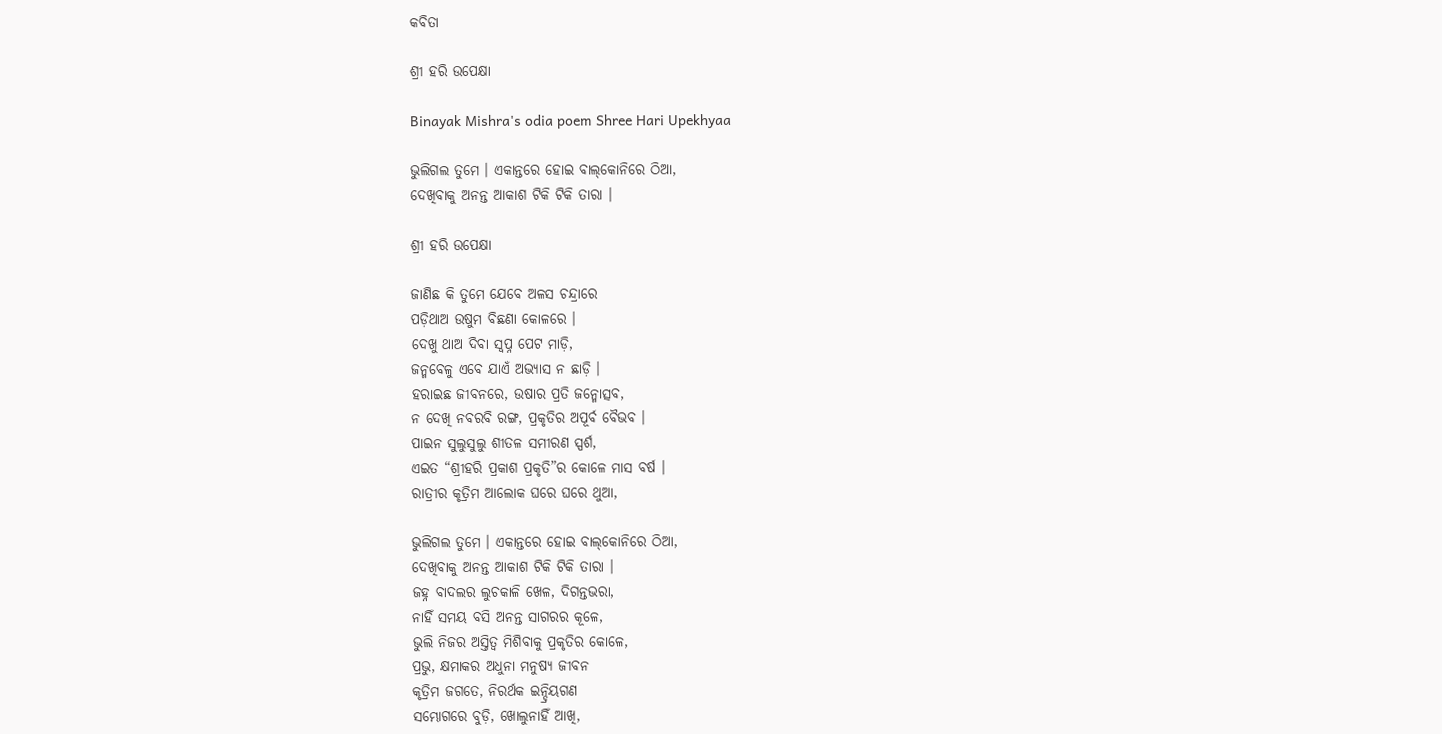କବିତା

ଶ୍ରୀ ହରି ଉପେକ୍ଷା

Binayak Mishra's odia poem Shree Hari Upekhyaa

ଭୁଲିଗଲ ତୁମେ । ଏକାନ୍ତରେ ହୋଇ ବାଲ୍‌କୋନିରେ ଠିଆ,
ଦେଖିବାକୁ ଅନନ୍ତ ଆକାଶ ଟିକି ଟିକି ତାରା ।

ଶ୍ରୀ ହରି ଉପେକ୍ଷା

ଜାଣିଛ କି ତୁମେ ଯେବେ ଅଳସ ଚନ୍ଦ୍ରାରେ
ପଡ଼ିଥାଅ ଉଷୁମ ବିଛଣା କୋଳରେ ।
ଦେଖୁ ଥାଅ ଦିବା ସ୍ୱପ୍ନ ପେଟ ମାଡ଼ି,
ଜନ୍ମବେଳୁ ଏବେ ଯାଏଁ ଅଭ୍ୟାସ ନ ଛାଡ଼ି ।
ହରାଇଛ ଜୀବନରେ, ଉଷାର ପ୍ରତି ଜନ୍ମୋତ୍ସବ,
ନ ଦେଖି ନବରବି ରଙ୍ଗ, ପ୍ରକୃତିର ଅପୂର୍ବ ବୈଭବ ।
ପାଇନ ସୁଲୁସୁଲୁ ଶୀତଳ ସମୀରଣ ସ୍ପର୍ଶ,
ଏଇତ “ଶ୍ରୀହରି ପ୍ରକାଶ ପ୍ରକୃତି”ର କୋଳେ ମାସ ବର୍ଷ ।
ରାତ୍ରୀର କୃତ୍ରିମ ଆଲୋକ ଘରେ ଘରେ ଥୁଆ,

ଭୁଲିଗଲ ତୁମେ । ଏକାନ୍ତରେ ହୋଇ ବାଲ୍‌କୋନିରେ ଠିଆ,
ଦେଖିବାକୁ ଅନନ୍ତ ଆକାଶ ଟିକି ଟିକି ତାରା ।
ଜହ୍ନ ବାଦଲର ଲୁଚକାଳି ଖେଳ, ଦିଗନ୍ତଭରା,
ନାହିଁ ସମୟ ବସି ଅନନ୍ତ ସାଗରର କୂଳେ,
ଭୁଲି ନିଜର ଅସ୍ତିତ୍ୱ ମିଶିବାକୁ ପ୍ରକୃତିର କୋଳେ,
ପ୍ରଭୁ, କ୍ଷମାକର ଅଧୁନା ମନୁଷ୍ୟ ଜୀବନ
କୃତ୍ରିମ ଜଗତେ, ନିରର୍ଥକ ଇନ୍ଦ୍ରିୟଗଣ
ସମ୍ଭୋଗରେ ବୁଡ଼ି, ଖୋଲୁନାହିଁ ଆଖି,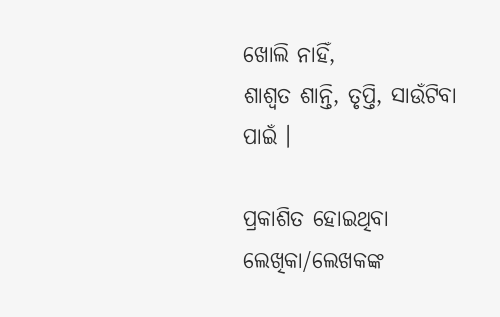ଖୋଲି ନାହିଁ,
ଶାଶ୍ୱତ ଶାନ୍ତି, ତୃପ୍ତି, ସାଉଁଟିବା ପାଇଁ ।

ପ୍ରକାଶିତ ହୋଇଥିବା ଲେଖିକା/ଲେଖକଙ୍କ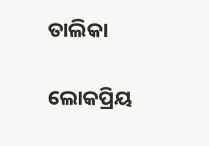ତାଲିକା

ଲୋକପ୍ରିୟ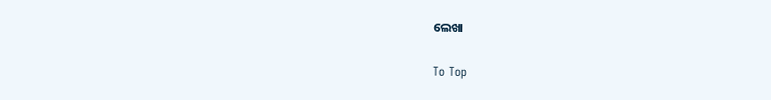ଲେଖା

To Top